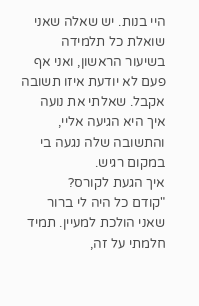היי בנות. יש שאלה שאני שואלת כל תלמידה בשיעור הראשון, ואני אף פעם לא יודעת איזו תשובה אקבל. שאלתי את נועה איך היא הגיעה אליי, והתשובה שלה נגעה בי במקום רגיש.
איך הגעת לקורס?
"קודם כל היה לי ברור שאני הולכת למעיין. תמיד חלמתי על זה,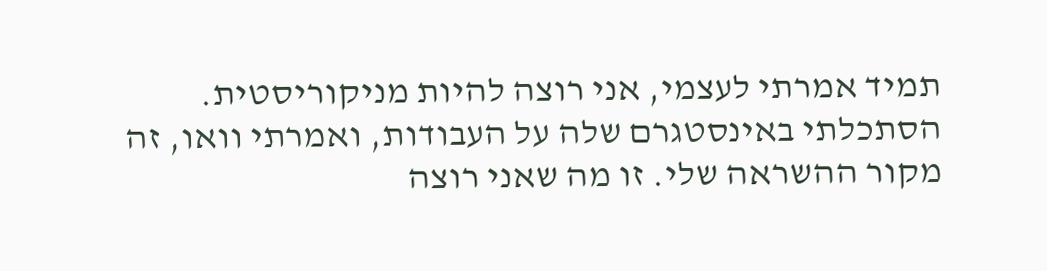תמיד אמרתי לעצמי, אני רוצה להיות מניקוריסטית. הסתכלתי באינסטגרם שלה על העבודות, ואמרתי וואו, זה מקור ההשראה שלי. זו מה שאני רוצה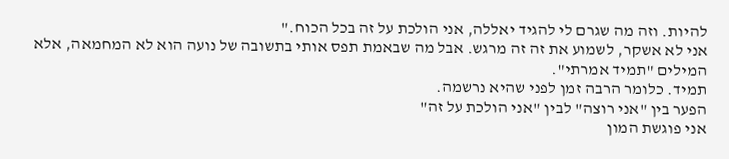להיות. וזה מה שגרם לי להגיד יאללה, אני הולכת על זה בכל הכוח."
אני לא אשקר, לשמוע את זה זה מרגש. אבל מה שבאמת תפס אותי בתשובה של נועה הוא לא המחמאה, אלא המילים "תמיד אמרתי".
תמיד. כלומר הרבה זמן לפני שהיא נרשמה.
הפער בין "אני רוצה" לבין "אני הולכת על זה"
אני פוגשת המון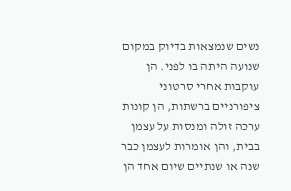נשים שנמצאות בדיוק במקום שנועה היתה בו לפני. הן עוקבות אחרי סרטוני ציפורניים ברשתות, הן קונות ערכה זולה ומנסות על עצמן בבית, והן אומרות לעצמן כבר שנה או שנתיים שיום אחד הן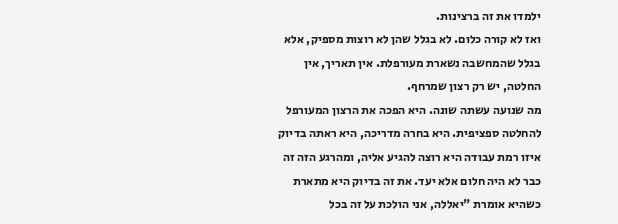ילמדו את זה ברצינות.
ואז לא קורה כלום. לא בגלל שהן לא רוצות מספיק, אלא בגלל שהמחשבה נשארת מעורפלת. אין תאריך, אין החלטה, יש רק רצון שמרחף.
מה שנועה עשתה שונה. היא הפכה את הרצון המעורפל להחלטה ספציפית. היא בחרה מדריכה, היא ראתה בדיוק איזו רמת עבודה היא רוצה להגיע אליה, ומהרגע הזה זה כבר לא היה חלום אלא יעד. את זה בדיוק היא מתארת כשהיא אומרת "יאללה, אני הולכת על זה בכל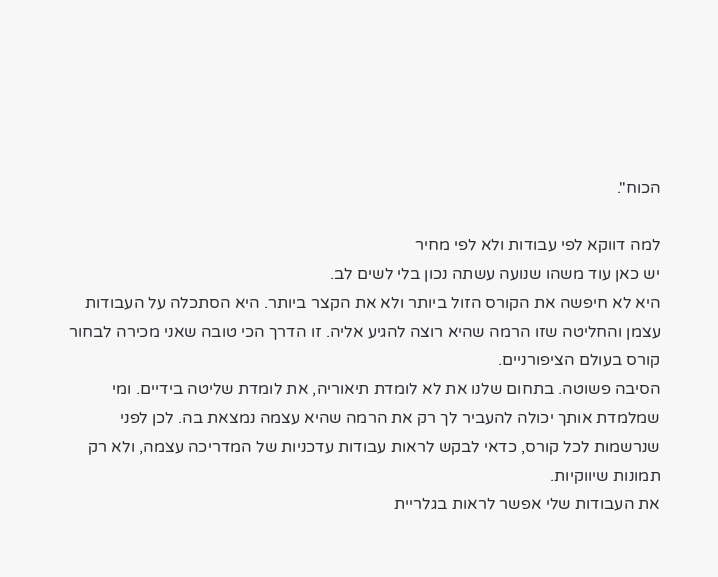הכוח".

למה דווקא לפי עבודות ולא לפי מחיר
יש כאן עוד משהו שנועה עשתה נכון בלי לשים לב.
היא לא חיפשה את הקורס הזול ביותר ולא את הקצר ביותר. היא הסתכלה על העבודות עצמן והחליטה שזו הרמה שהיא רוצה להגיע אליה. זו הדרך הכי טובה שאני מכירה לבחור קורס בעולם הציפורניים.
הסיבה פשוטה. בתחום שלנו את לא לומדת תיאוריה, את לומדת שליטה בידיים. ומי שמלמדת אותך יכולה להעביר לך רק את הרמה שהיא עצמה נמצאת בה. לכן לפני שנרשמות לכל קורס, כדאי לבקש לראות עבודות עדכניות של המדריכה עצמה, ולא רק תמונות שיווקיות.
את העבודות שלי אפשר לראות בגלריית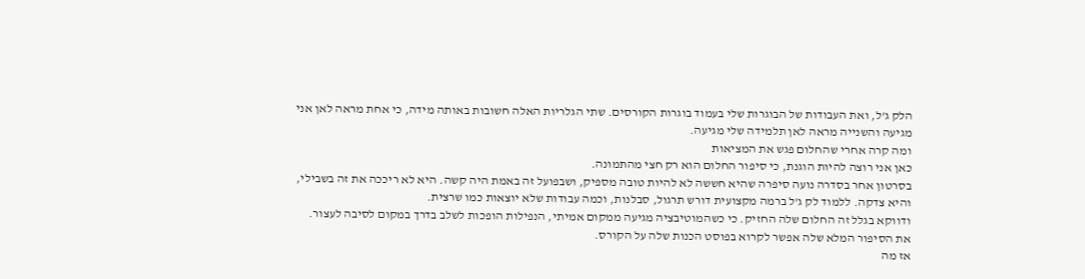הלק ג'ל, ואת העבודות של הבוגרות שלי בעמוד בוגרות הקורסים. שתי הגלריות האלה חשובות באותה מידה, כי אחת מראה לאן אני מגיעה והשנייה מראה לאן תלמידה שלי מגיעה.
ומה קרה אחרי שהחלום פגש את המציאות
כאן אני רוצה להיות הוגנת, כי סיפור החלום הוא רק חצי מהתמונה.
בסרטון אחר בסדרה נועה סיפרה שהיא חששה לא להיות טובה מספיק, ושבפועל זה באמת היה קשה. היא לא ריככה את זה בשבילי, והיא צדקה. ללמוד לק ג'ל ברמה מקצועית דורש תרגול, סבלנות, וכמה עבודות שלא יוצאות כמו שרצית.
ודווקא בגלל זה החלום שלה החזיק. כי כשהמוטיבציה מגיעה ממקום אמיתי, הנפילות הופכות לשלב בדרך במקום לסיבה לעצור. את הסיפור המלא שלה אפשר לקרוא בפוסט הכנות שלה על הקורס.
אז מה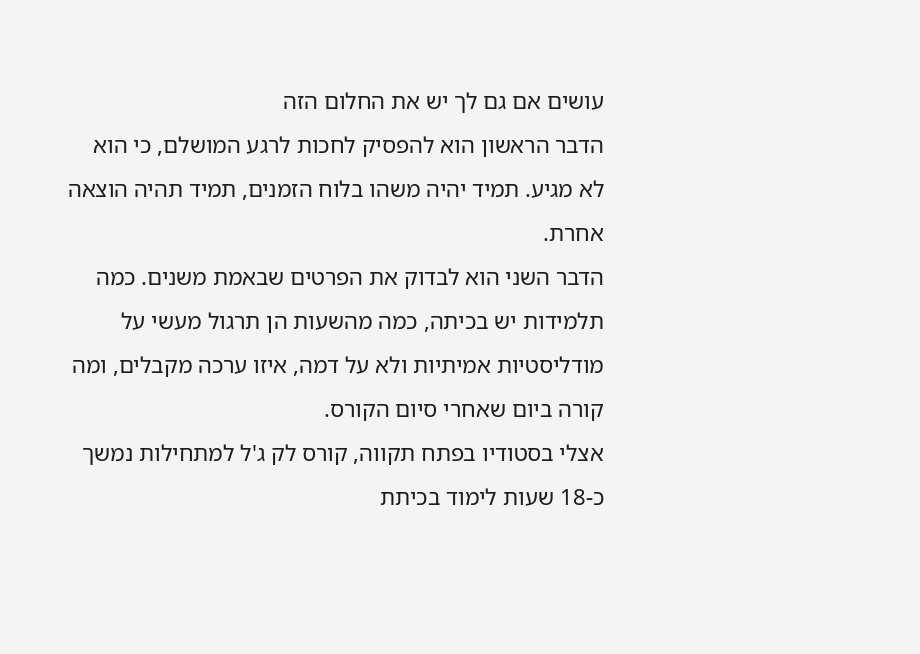עושים אם גם לך יש את החלום הזה
הדבר הראשון הוא להפסיק לחכות לרגע המושלם, כי הוא לא מגיע. תמיד יהיה משהו בלוח הזמנים, תמיד תהיה הוצאה אחרת.
הדבר השני הוא לבדוק את הפרטים שבאמת משנים. כמה תלמידות יש בכיתה, כמה מהשעות הן תרגול מעשי על מודליסטיות אמיתיות ולא על דמה, איזו ערכה מקבלים, ומה קורה ביום שאחרי סיום הקורס.
אצלי בסטודיו בפתח תקווה, קורס לק ג'ל למתחילות נמשך כ-18 שעות לימוד בכיתת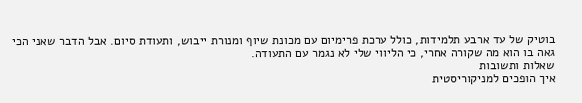בוטיק של עד ארבע תלמידות, כולל ערכת פרימיום עם מכונת שיוף ומנורת ייבוש, ותעודת סיום. אבל הדבר שאני הכי גאה בו הוא מה שקורה אחרי, כי הליווי שלי לא נגמר עם התעודה.
שאלות ותשובות
איך הופכים למניקוריסטית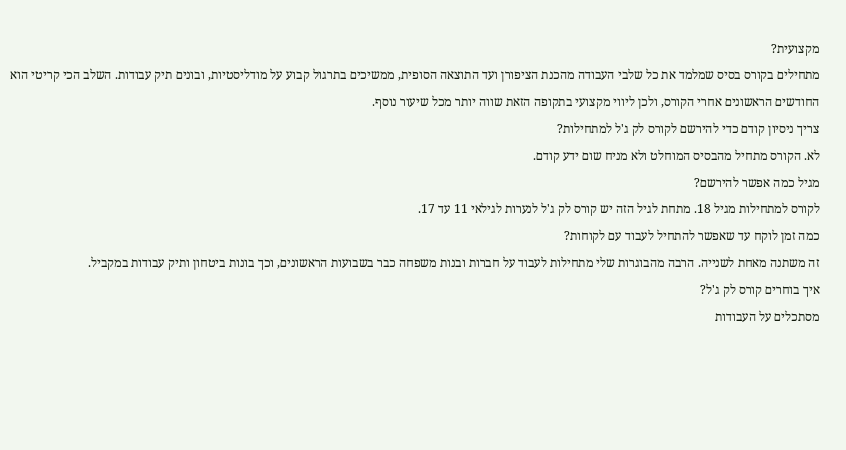מקצועית?
מתחילים בקורס בסיס שמלמד את כל שלבי העבודה מהכנת הציפורן ועד התוצאה הסופית, ממשיכים בתרגול קבוע על מודליסטיות, ובונים תיק עבודות. השלב הכי קריטי הוא החודשים הראשונים אחרי הקורס, ולכן ליווי מקצועי בתקופה הזאת שווה יותר מכל שיעור נוסף.
צריך ניסיון קודם כדי להירשם לקורס לק ג'ל למתחילות?
לא. הקורס מתחיל מהבסיס המוחלט ולא מניח שום ידע קודם.
מגיל כמה אפשר להירשם?
לקורס למתחילות מגיל 18. מתחת לגיל הזה יש קורס לק ג'ל לנערות לגילאי 11 עד 17.
כמה זמן לוקח עד שאפשר להתחיל לעבוד עם לקוחות?
זה משתנה מאחת לשנייה. הרבה מהבוגרות שלי מתחילות לעבוד על חברות ובנות משפחה כבר בשבועות הראשונים, וכך בונות ביטחון ותיק עבודות במקביל.
איך בוחרים קורס לק ג'ל?
מסתכלים על העבודות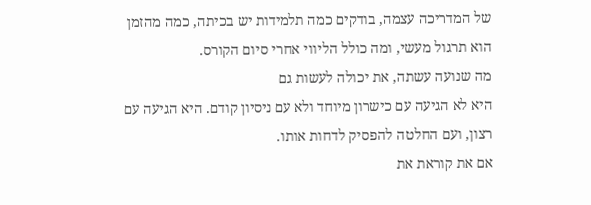של המדריכה עצמה, בודקים כמה תלמידות יש בכיתה, כמה מהזמן הוא תרגול מעשי, ומה כולל הליווי אחרי סיום הקורס.
מה שנועה עשתה, את יכולה לעשות גם
היא לא הגיעה עם כישרון מיוחד ולא עם ניסיון קודם. היא הגיעה עם רצון, ועם החלטה להפסיק לדחות אותו.
אם את קוראת את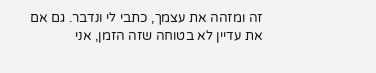זה ומזהה את עצמך, כתבי לי ונדבר. גם אם את עדיין לא בטוחה שזה הזמן, אני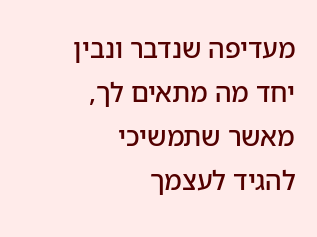מעדיפה שנדבר ונבין יחד מה מתאים לך, מאשר שתמשיכי להגיד לעצמך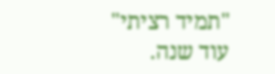"תמיד רציתי" עוד שנה.